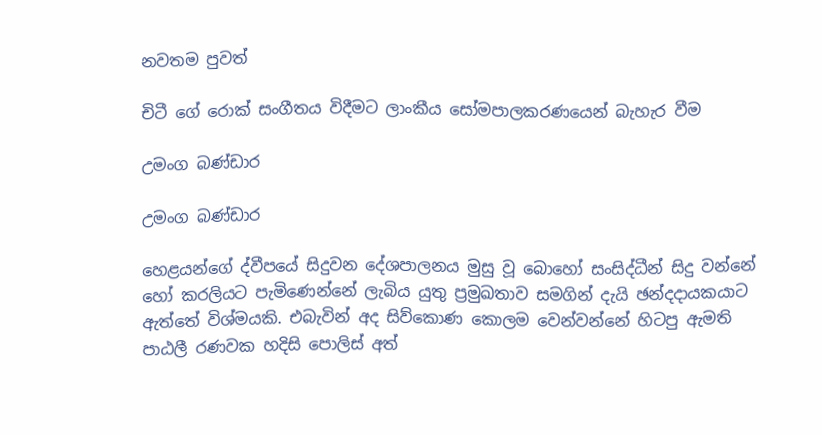නවතම පුවත්

චිටී ගේ රොක් සංගීතය විදීමට ලාංකීය සෝමපාලකරණයෙන් බැහැර වීම

උමංග බණ්ඩාර

උමංග බණ්ඩාර

හෙළයන්ගේ ද්වීපයේ සිදුවන දේශපාලනය මුසු වූ බොහෝ සංසිද්ධීන් සිදු වන්නේ හෝ කරලියට පැමිණෙන්නේ ලැබිය යුතු ප්‍රමුඛතාව සමගින් දැයි ඡන්දදායකයාට ඇත්තේ විශ්මයකි. එබැවින් අද සිව්කොණ කොලම වෙන්වන්නේ හිටපු ඇමති පාඨලී රණවක හදිසි පොලිස් අත්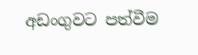අඩංගුවට පත්වීම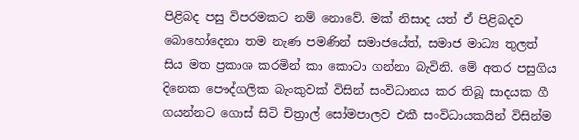පිළිබද පසු විපරමකට නම් නොවේ. මක් නිසාද යත් ඒ පිළිබදව බොහෝදෙනා තම නැණ පමණින් සමාජයේත්, සමාජ මාධ්‍ය තුලත් සිය මත ප්‍රකාශ කරමින් කා කොටා ගන්නා බැවිනි. මේ අතර පසුගිය දිනෙක පෞද්ගලික බැංකුවක් විසින් සංවිධානය කර තිබූ සාදයක ගී ගයන්නට ගොස් සිටි චිත්‍රාල් සෝමපාලව එකී සංවිධායකයින් විසින්ම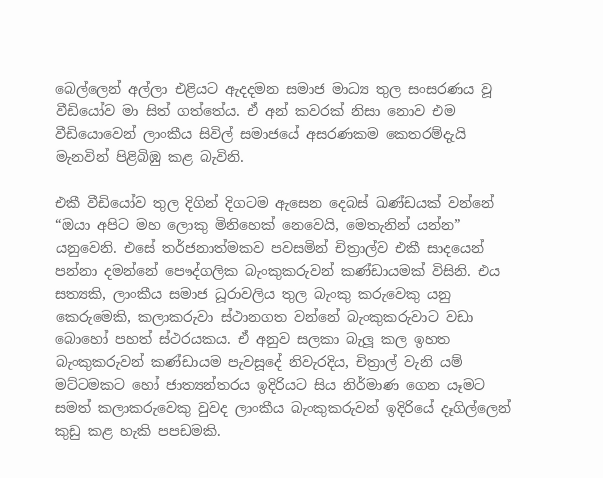බෙල්ලෙන් අල්ලා එළියට ඇදදමන සමාජ මාධ්‍ය තුල සංසරණය වූ වීඩියෝව මා සිත් ගත්තේය. ඒ අන් කවරක් නිසා නොව එම වීඩියොවෙන් ලාංකීය සිවිල් සමාජයේ අසරණකම කෙතරම්දැයි මැනවින් පිළිබිඹු කළ බැවිනි.

එකී වීඩියෝව තුල දිගින් දිගටම ඇසෙන දෙබස් ඛණ්ඩයක් වන්නේ “ඔයා අපිට මහ ලොකු මිනිහෙක් නෙවෙයි, මෙතැනින් යන්න” යනුවෙනි. එසේ තර්ජනාත්මකව පවසමින් චිත්‍රාල්ව එකී සාදයෙන් පන්නා දමන්නේ පෞද්ගලික බැංකුකරුවන් කණ්ඩායමක් විසිනි. එය සත්‍යකි, ලාංකීය සමාජ ධූරාවලිය තුල බැංකු කරුවෙකු යනු කෙරුමෙකි, කලාකරුවා ස්ථානගත වන්නේ බැංකුකරුවාට වඩා බොහෝ පහත් ස්ථරයකය. ඒ අනුව සලකා බැලූ කල ඉහත බැංකුකරුවන් කණ්ඩායම පැවසූදේ නිවැරදිය, චිත්‍රාල් වැනි යම් මට්ටමකට හෝ ජාත්‍යන්තරය ඉදිරියට සිය නිර්මාණ ගෙන යෑමට සමත් කලාකරුවෙකු වුවද ලාංකීය බැංකුකරුවන් ඉදිරියේ දෑගිල්ලෙන් කුඩු කළ හැකි පපඩමකි.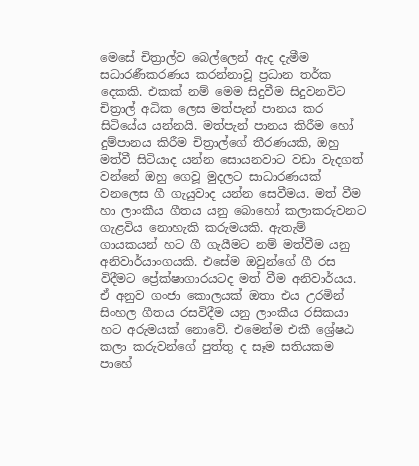මෙසේ චිත්‍රාල්ව බෙල්ලෙන් ඇද දැමීම සධාරණීකරණය කරන්නාවූ ප්‍රධාන තර්ක දෙකකි. එකක් නම් මෙම සිදුවීම සිදුවනවිට චිත්‍රාල් අධික ලෙස මත්පැන් පානය කර සිටියේය යන්නයි. මත්පැන් පානය කිරීම හෝ දුම්පානය කිරීම චිත්‍රාල්ගේ තීරණයකි, ඔහු මත්වී සිටියාද යන්න සොයනවාට වඩා වැදගත් වන්නේ ඔහු ගෙවූ මුදලට සාධාරණයක් වනලෙස ගී ගැයුවාද යන්න සෙවීමය. මත් වීම හා ලාංකීය ගීතය යනු බොහෝ කලාකරුවනට ගැළවිය නොහැකි කරුමයකි. ඇතැම් ගායකයන් හට ගී ගැයීමට නම් මත්වීම යනු අනිවාර්යාංගයකි. එසේම ඔවුන්ගේ ගී රස විදීමට ප්‍රේක්ෂාගාරයටද මත් වීම අනිවාර්යය. ඒ අනුව ගංජා කොලයක් ඔතා එය උරමින් සිංහල ගීතය රසවිදීම යනු ලාංකීය රසිකයා හට අරුමයක් නොවේ. එමෙන්ම එකී ශ්‍රේෂඨ කලා කරුවන්ගේ පුත්තු ද සෑම සතියකම පාහේ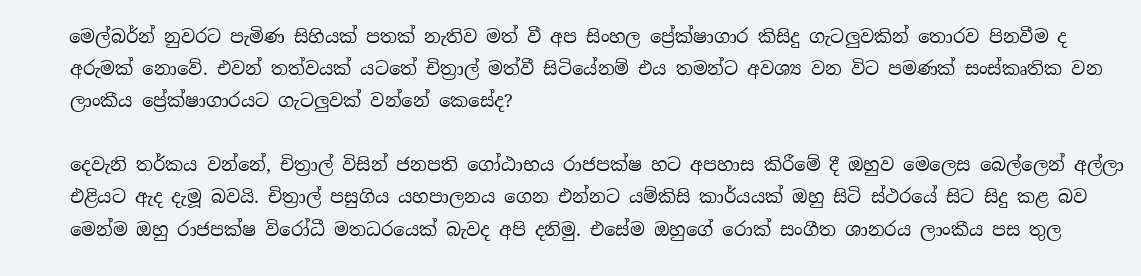මෙල්බර්න් නුවරට පැමිණ සිහියක් පතක් නැතිව මත් වී අප සිංහල ප්‍රේක්ෂාගාර කිසිදු ගැටලුවකින් තොරව පිනවීම ද අරුමක් නොවේ. එවන් තත්වයක් යටතේ චිත්‍රාල් මත්වී සිටියේනම් එය තමන්ට අවශ්‍ය වන විට පමණක් සංස්කෘතික වන ලාංකීය ප්‍රේක්ෂාගාරයට ගැටලුවක් වන්නේ කෙසේද?

දෙවැනි තර්කය වන්නේ, චිත්‍රාල් විසින් ජනපති ගෝඨාභය රාජපක්ෂ හට අපහාස කිරීමේ දී ඔහුව මෙලෙස බෙල්ලෙන් අල්ලා එළියට ඇද දැමූ බවයි. චිත්‍රාල් පසුගිය යහපාලනය ගෙන එන්නට යම්කිසි කාර්යයක් ඔහු සිටි ස්ථරයේ සිට සිදු කළ බව මෙන්ම ඔහු රාජපක්ෂ විරෝධී මතධරයෙක් බැවද අපි දනිමු. එසේම ඔහුගේ රොක් සංගීත ශානරය ලාංකීය පස තුල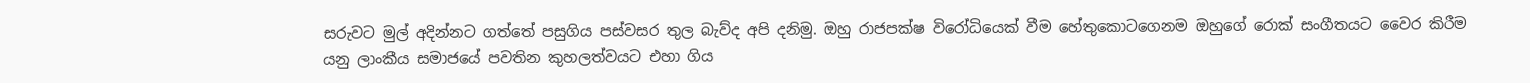සරුවට මුල් අදින්නට ගත්තේ පසුගිය පස්වසර තුල බැව්ද අපි දනිමු. ඔහු රාජපක්ෂ විරෝධියෙක් වීම හේතුකොටගෙනම ඔහුගේ රොක් සංගීතයට වෛර කිරීම යනු ලාංකීය සමාජයේ පවතින කුහලත්වයට එහා ගිය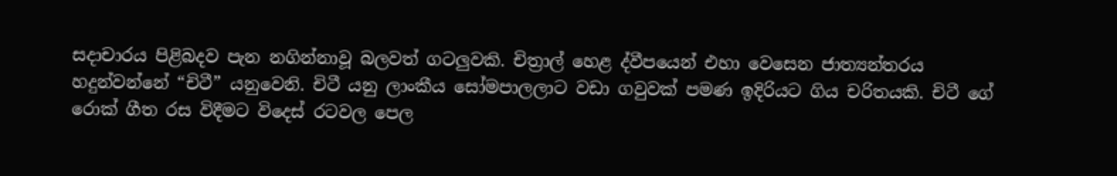සදාචාරය පිළිබදව පැන නගින්නාවූ බලවත් ගටලුවකි. චිත්‍රාල් හෙළ ද්වීපයෙන් එහා වෙසෙන ජාත්‍යන්තරය හදුන්වන්නේ “චිටී” යනුවෙනි. චිටී යනු ලාංකීය සෝමපාලලාට වඩා ගවුවක් පමණ ඉදිරියට ගිය චරිතයකි. චිටී ගේ රොක් ගීත රස විදීමට විදෙස් රටවල පෙල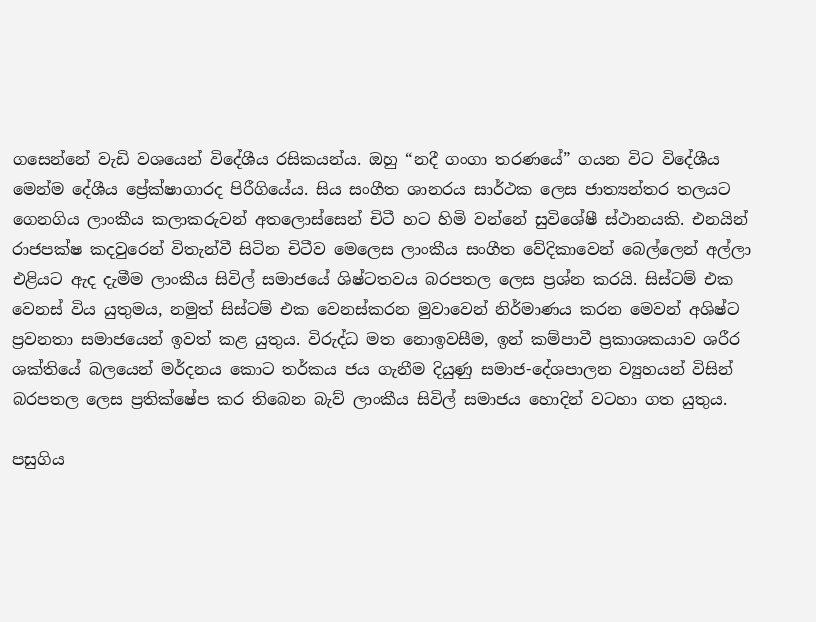ගසෙන්නේ වැඩි වශයෙන් විදේශීය රසිකයන්ය. ඔහු “නදී ගංගා තරණයේ” ගයන විට විදේශීය මෙන්ම දේශීය ප්‍රේක්ෂාගාරද පිරීගියේය. සිය සංගීත ශානරය සාර්ථක ලෙස ජාත්‍යන්තර තලයට ගෙනගිය ලාංකීය කලාකරුවන් අතලොස්සෙන් චිටී හට හිමි වන්නේ සුවිශේෂී ස්ථානයකි. එනයින් රාජපක්ෂ කදවුරෙන් විතැන්වී සිටින චිටීව මෙලෙස ලාංකීය සංගීත වේදිකාවෙන් බෙල්ලෙන් අල්ලා එළියට ඇද දැමීම ලාංකීය සිවිල් සමාජයේ ශිෂ්ටතවය බරපතල ලෙස ප්‍රශ්න කරයි. සිස්ටම් එක වෙනස් විය යුතුමය, නමුත් සිස්ටම් එක වෙනස්කරන මුවාවෙන් නිර්මාණය කරන මෙවන් අශිෂ්ට ප්‍රවනතා සමාජයෙන් ඉවත් කළ යුතුය. විරුද්ධ මත නොඉවසීම, ඉන් කම්පාවී ප්‍රකාශකයාව ශරීර ශක්තියේ බලයෙන් මර්දනය කොට තර්කය ජය ගැනීම දියුණු සමාජ-දේශපාලන ව්‍යුහයන් විසින් බරපතල ලෙස ප්‍රතික්ෂේප කර තිබෙන බැව් ලාංකීය සිවිල් සමාජය හොදින් වටහා ගත යුතුය.

පසුගිය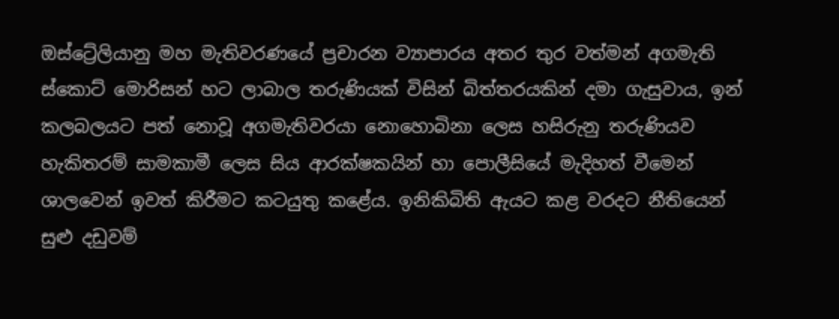ඔස්ට්‍රේලියානු මහ මැතිවරණයේ ප්‍රචාරන ව්‍යාපාරය අතර තුර වත්මන් අගමැති ස්කොට් මොරිසන් හට ලාබාල තරුණියක් විසින් බිත්තරයකින් දමා ගැසුවාය, ඉන් කලබලයට පත් නොවූ අගමැතිවරයා නොහොබිනා ලෙස හසිරුනු තරුණියව හැකිතරම් සාමකාමී ලෙස සිය ආරක්ෂකයින් හා පොලීසියේ මැදිහත් වීමෙන් ශාලවෙන් ඉවත් කිරීමට කටයුතු කළේය. ඉනිකිබිති ඇයට කළ වරදට නීතියෙන් සුළු දඩුවම්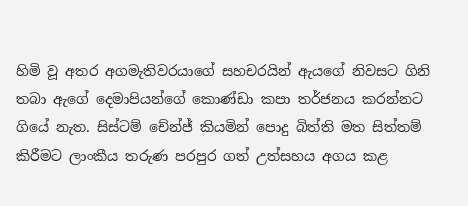හිමි වූ අතර අගමැතිවරයාගේ සහචරයින් ඇයගේ නිවසට ගිනි තබා ඇගේ දෙමාපියන්ගේ කොණ්ඩා කපා තර්ජනය කරන්නට ගියේ නැත. සිස්ටම් චේන්ජ් කියමින් පොදු බිත්ති මත සිත්තම් කිරීමට ලාංකීය තරුණ පරපුර ගත් උත්සහය අගය කළ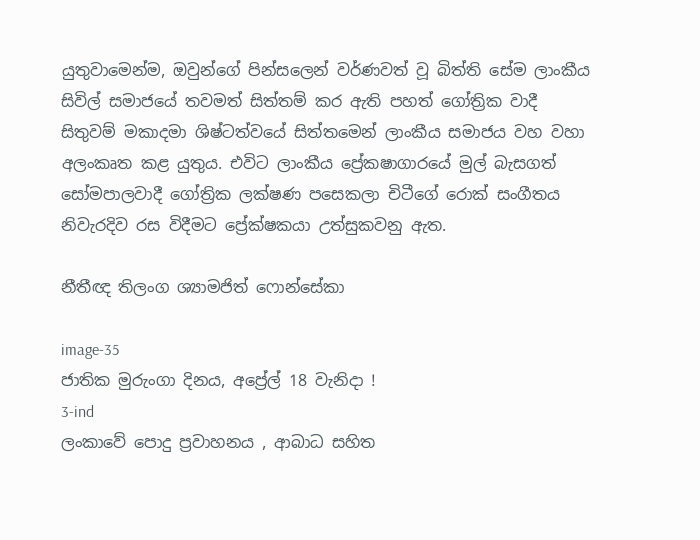යුතුවාමෙන්ම, ඔවුන්ගේ පින්සලෙන් වර්ණවත් වූ බිත්ති සේම ලාංකීය සිවිල් සමාජයේ තවමත් සිත්තම් කර ඇති පහත් ගෝත්‍රික වාදී සිතුවම් මකාදමා ශිෂ්ටත්වයේ සිත්තමෙන් ලාංකීය සමාජය වහ වහා අලංකෘත කළ යුතුය. එවිට ලාංකීය ප්‍රේකෂාගාරයේ මුල් බැසගත් සෝමපාලවාදී ගෝත්‍රික ලක්ෂණ පසෙකලා චිටීගේ රොක් සංගීතය නිවැරදිව රස විදීමට ප්‍රේක්ෂකයා උත්සුකවනු ඇත.

නීතීඥ තිලංග ශ්‍යාමජිත් ෆොන්සේකා

image-35
ජාතික මුරුංගා දිනය, අප්‍රේල් 18 වැනිදා !
3-ind
ලංකාවේ පොදු ප්‍රවාහනය , ආබාධ සහිත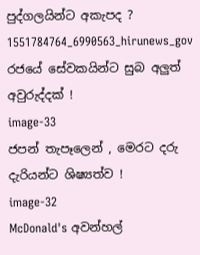පුද්ගලයින්ට අකැපද ?
1551784764_6990563_hirunews_gov
රජයේ සේවකයින්ට සුබ අලුත් අවුරුද්දක් !
image-33
ජපන් තැපෑලෙන් , මෙරට දරු දැරියන්ට ශිෂ්‍යත්ව !
image-32
McDonald's අවන්හල්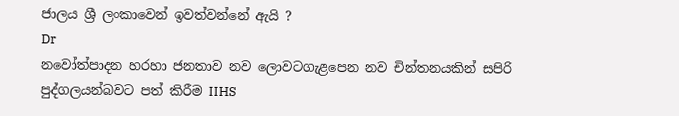ජාලය ශ්‍රී ලංකාවෙන් ඉවත්වන්නේ ඇයි ?
Dr
නවෝත්පාදන හරහා ජනතාව නව ලොවටගැළපෙන නව චින්තනයකින් සපිරි පුද්ගලයන්බවට පත් කිරීම IIHS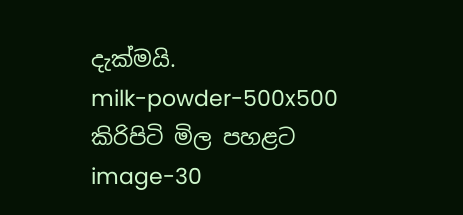දැක්මයි.
milk-powder-500x500
කිරිපිටි මිල පහළට
image-30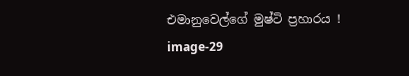එමානුවෙල්ගේ මුෂ්ටි ප්‍රහාරය !
image-29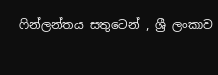ෆින්ලන්තය සතුටෙන් , ශ්‍රී ලංකාව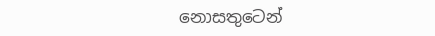නොසතුටෙන්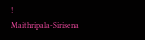!
Maithripala-Sirisena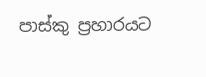පාස්කු ප්‍රහාරයට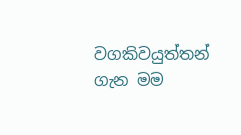වගකිවයුත්තන් ගැන මම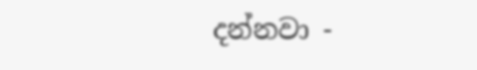දන්නවා -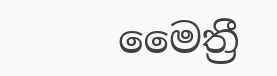මෛත්‍රී